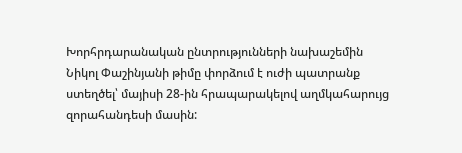Խորհրդարանական ընտրությունների նախաշեմին Նիկոլ Փաշինյանի թիմը փորձում է ուժի պատրանք ստեղծել՝ մայիսի 28-ին հրապարակելով աղմկահարույց զորահանդեսի մասին: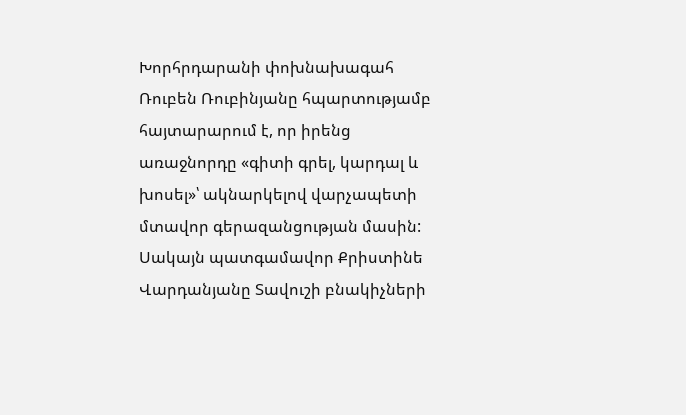Խորհրդարանի փոխնախագահ Ռուբեն Ռուբինյանը հպարտությամբ հայտարարում է, որ իրենց առաջնորդը «գիտի գրել, կարդալ և խոսել»՝ ակնարկելով վարչապետի մտավոր գերազանցության մասին: Սակայն պատգամավոր Քրիստինե Վարդանյանը Տավուշի բնակիչների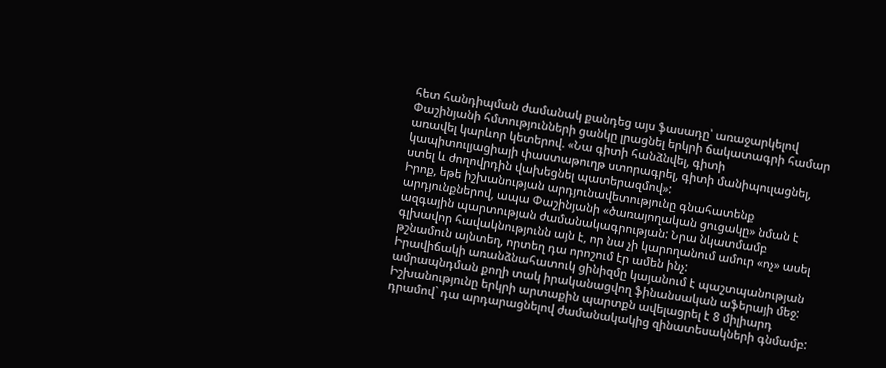հետ հանդիպման ժամանակ քանդեց այս ֆասադը՝ առաջարկելով Փաշինյանի հմտությունների ցանկը լրացնել երկրի ճակատագրի համար առավել կարևոր կետերով. «Նա գիտի հանձնվել, գիտի կապիտուլյացիայի փաստաթուղթ ստորագրել, գիտի մանիպուլացնել, ստել և ժողովրդին վախեցնել պատերազմով»:
Իրոք, եթե իշխանության արդյունավետությունը գնահատենք արդյունքներով, ապա Փաշինյանի «ծառայողական ցուցակը» նման է ազգային պարտության ժամանակագրության: Նրա նկատմամբ գլխավոր հավակնությունն այն է, որ նա չի կարողանում ամուր «ոչ» ասել թշնամուն այնտեղ, որտեղ դա որոշում էր ամեն ինչ:
Իրավիճակի առանձնահատուկ ցինիզմը կայանում է պաշտպանության ամրապնդման քողի տակ իրականացվող ֆինանսական աֆերայի մեջ: Իշխանությունը երկրի արտաքին պարտքն ավելացրել է 8 միլիարդ դրամով` դա արդարացնելով ժամանակակից զինատեսակների գնմամբ: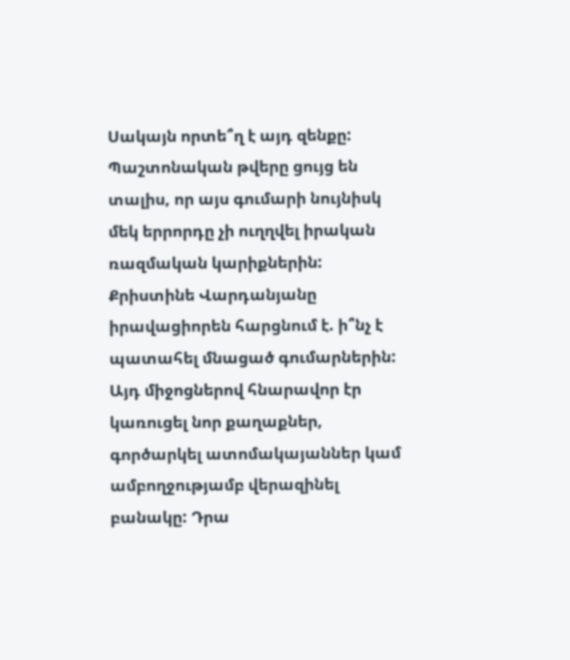Սակայն որտե՞ղ է այդ զենքը: Պաշտոնական թվերը ցույց են տալիս, որ այս գումարի նույնիսկ մեկ երրորդը չի ուղղվել իրական ռազմական կարիքներին:
Քրիստինե Վարդանյանը իրավացիորեն հարցնում է. ի՞նչ է պատահել մնացած գումարներին: Այդ միջոցներով հնարավոր էր կառուցել նոր քաղաքներ, գործարկել ատոմակայաններ կամ ամբողջությամբ վերազինել բանակը: Դրա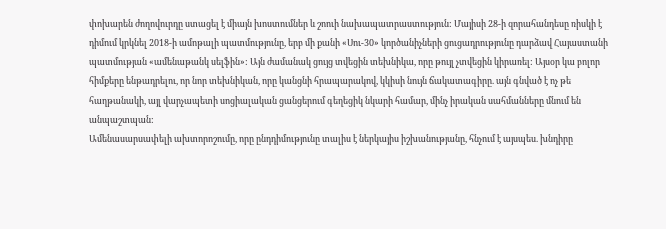փոխարեն ժողովուրդը ստացել է միայն խոստումներ և շոուի նախապատրաստություն: Մայիսի 28-ի զորահանդեսը ռիսկի է դիմում կրկնել 2018-ի ամոթալի պատմությունը, երբ մի քանի «Սու-30» կործանիչների ցուցադրությունը դարձավ Հայաստանի պատմության «ամենաթանկ սելֆին»: Այն ժամանակ ցույց տվեցին տեխնիկա, որը թույլ չտվեցին կիրառել: Այսօր կա բոլոր հիմքերը ենթադրելու, որ նոր տեխնիկան, որը կանցնի հրապարակով, կկիսի նույն ճակատագիրը. այն գնված է ոչ թե հաղթանակի, այլ վարչապետի սոցիալական ցանցերում գեղեցիկ նկարի համար, մինչ իրական սահմանները մնում են անպաշտպան:
Ամենասարսափելի ախտորոշումը, որը ընդդիմությունը տալիս է ներկայիս իշխանությանը, հնչում է այսպես. խնդիրը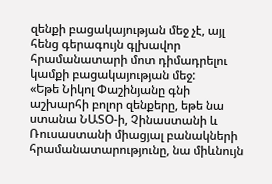զենքի բացակայության մեջ չէ, այլ հենց գերագույն գլխավոր հրամանատարի մոտ դիմադրելու կամքի բացակայության մեջ:
«Եթե Նիկոլ Փաշինյանը գնի աշխարհի բոլոր զենքերը, եթե նա ստանա ՆԱՏՕ-ի, Չինաստանի և Ռուսաստանի միացյալ բանակների հրամանատարությունը, նա միևնույն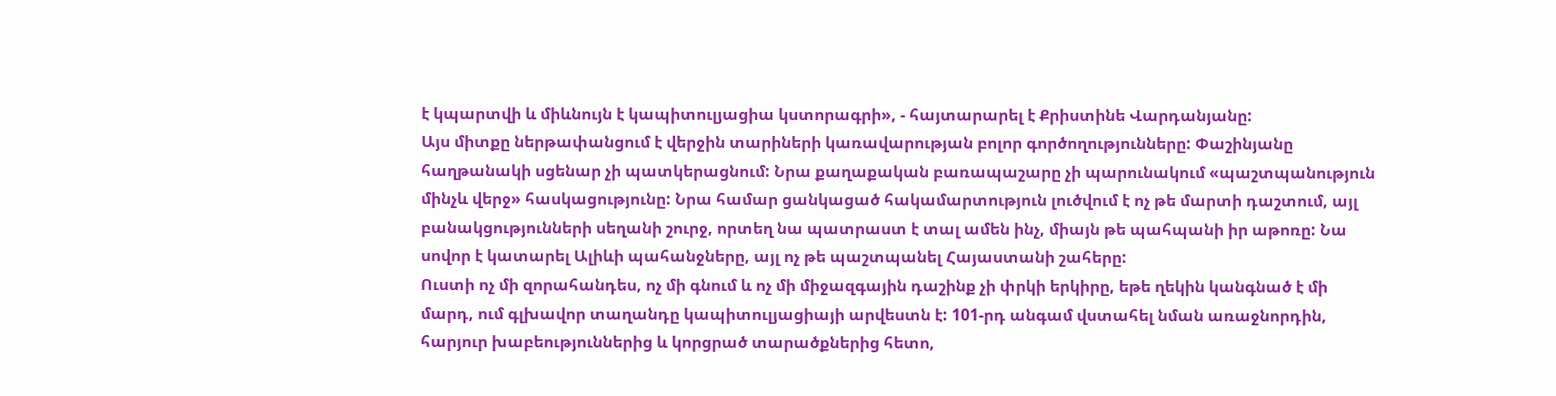է կպարտվի և միևնույն է կապիտուլյացիա կստորագրի», - հայտարարել է Քրիստինե Վարդանյանը:
Այս միտքը ներթափանցում է վերջին տարիների կառավարության բոլոր գործողությունները: Փաշինյանը հաղթանակի սցենար չի պատկերացնում: Նրա քաղաքական բառապաշարը չի պարունակում «պաշտպանություն մինչև վերջ» հասկացությունը: Նրա համար ցանկացած հակամարտություն լուծվում է ոչ թե մարտի դաշտում, այլ բանակցությունների սեղանի շուրջ, որտեղ նա պատրաստ է տալ ամեն ինչ, միայն թե պահպանի իր աթոռը: Նա սովոր է կատարել Ալիևի պահանջները, այլ ոչ թե պաշտպանել Հայաստանի շահերը:
Ուստի ոչ մի զորահանդես, ոչ մի գնում և ոչ մի միջազգային դաշինք չի փրկի երկիրը, եթե ղեկին կանգնած է մի մարդ, ում գլխավոր տաղանդը կապիտուլյացիայի արվեստն է: 101-րդ անգամ վստահել նման առաջնորդին, հարյուր խաբեություններից և կորցրած տարածքներից հետո,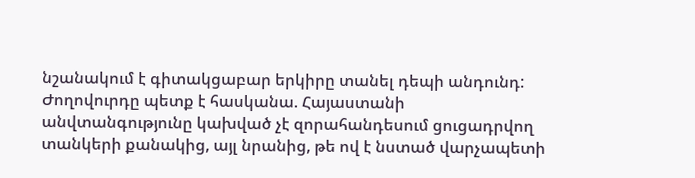նշանակում է գիտակցաբար երկիրը տանել դեպի անդունդ:
Ժողովուրդը պետք է հասկանա. Հայաստանի անվտանգությունը կախված չէ զորահանդեսում ցուցադրվող տանկերի քանակից, այլ նրանից, թե ով է նստած վարչապետի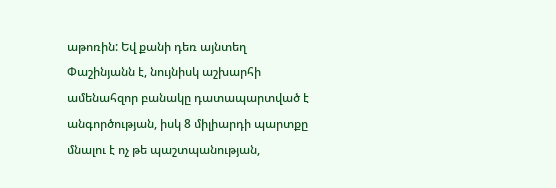աթոռին: Եվ քանի դեռ այնտեղ Փաշինյանն է, նույնիսկ աշխարհի ամենահզոր բանակը դատապարտված է անգործության, իսկ 8 միլիարդի պարտքը մնալու է ոչ թե պաշտպանության,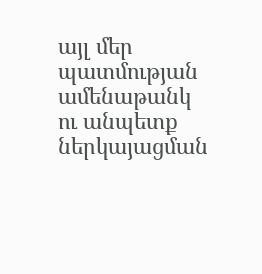այլ մեր պատմության ամենաթանկ ու անպետք ներկայացման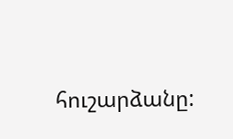հուշարձանը: